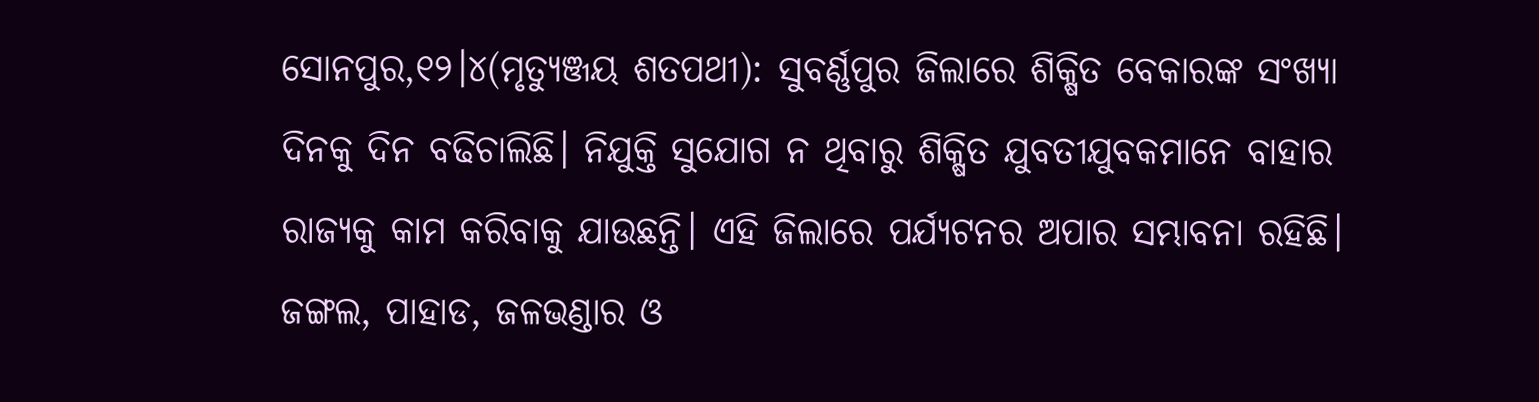ସୋନପୁର,୧୨।୪(ମୃତ୍ୟୁଞ୍ଜୟ ଶତପଥୀ): ସୁବର୍ଣ୍ଣପୁର ଜିଲାରେ ଶିକ୍ଷିତ ବେକାରଙ୍କ ସଂଖ୍ୟା ଦିନକୁ ଦିନ ବଢିଚାଲିଛି। ନିଯୁକ୍ତି ସୁଯୋଗ ନ ଥିବାରୁ ଶିକ୍ଷିତ ଯୁବତୀଯୁବକମାନେ ବାହାର ରାଜ୍ୟକୁ କାମ କରିବାକୁ ଯାଉଛନ୍ତି। ଏହି ଜିଲାରେ ପର୍ଯ୍ୟଟନର ଅପାର ସମ୍ଭାବନା ରହିଛି। ଜଙ୍ଗଲ, ପାହାଡ, ଜଳଭଣ୍ଡାର ଓ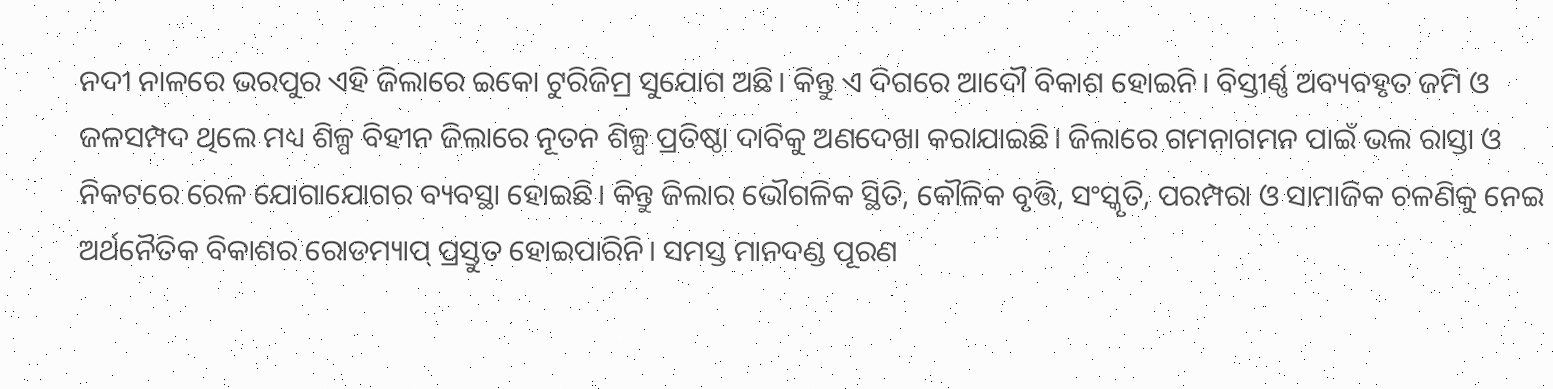ନଦୀ ନାଳରେ ଭରପୁର ଏହି ଜିଲାରେ ଇକୋ ଟୁରିଜିମ୍ର ସୁଯୋଗ ଅଛି। କିନ୍ତୁ ଏ ଦିଗରେ ଆଦୌ ବିକାଶ ହୋଇନି। ବିସ୍ତୀର୍ଣ୍ଣ ଅବ୍ୟବହୃତ ଜମି ଓ ଜଳସମ୍ପଦ ଥିଲେ ମଧ୍ୟ ଶିଳ୍ପ ବିହୀନ ଜିଲାରେ ନୂତନ ଶିଳ୍ପ ପ୍ରତିଷ୍ଠା ଦାବିକୁ ଅଣଦେଖା କରାଯାଇଛି। ଜିଲାରେ ଗମନାଗମନ ପାଇଁ ଭଲ ରାସ୍ତା ଓ ନିକଟରେ ରେଳ ଯୋଗାଯୋଗର ବ୍ୟବସ୍ଥା ହୋଇଛି। କିନ୍ତୁ ଜିଲାର ଭୌଗଳିକ ସ୍ଥିତି, କୌଳିକ ବୃତ୍ତି, ସଂସ୍କୃତି, ପରମ୍ପରା ଓ ସାମାଜିକ ଚଳଣିକୁ ନେଇ ଅର୍ଥନୈତିକ ବିକାଶର ରୋଡମ୍ୟାପ୍ ପ୍ରସ୍ତୁତ ହୋଇପାରିନି। ସମସ୍ତ ମାନଦଣ୍ଡ ପୂରଣ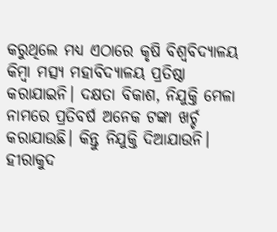କରୁଥିଲେ ମଧ୍ୟ ଏଠାରେ କୃଷି ବିଶ୍ୱବିଦ୍ୟାଳୟ କିମ୍ବା ମତ୍ସ୍ୟ ମହାବିଦ୍ୟାଳୟ ପ୍ରତିଷ୍ଠା କରାଯାଇନି। ଦକ୍ଷତା ବିକାଶ, ନିଯୁକ୍ତି ମେଳା ନାମରେ ପ୍ରତିବର୍ଷ ଅନେକ ଟଙ୍କା ଖର୍ଚ୍ଚ କରାଯାଉଛି। କିନ୍ତୁ ନିଯୁକ୍ତି ଦିଆଯାଉନି। ହୀରାକୁଦ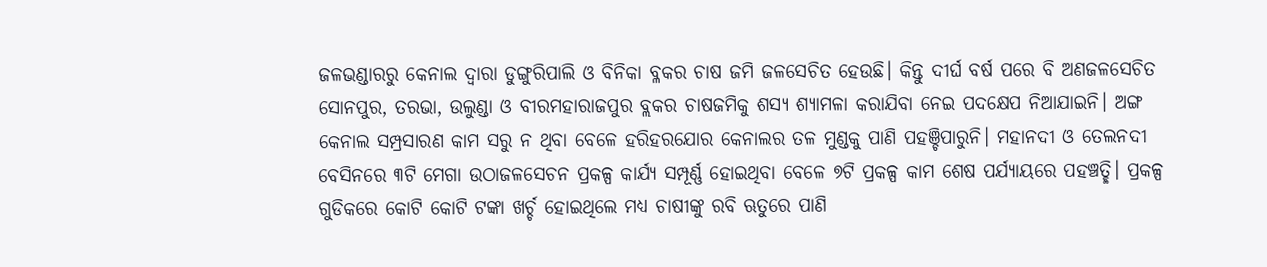ଜଳଭଣ୍ଡାରରୁ କେନାଲ ଦ୍ୱାରା ଡୁଙ୍ଗୁରିପାଲି ଓ ବିନିକା ବ୍ଳକର ଚାଷ ଜମି ଜଳସେଚିତ ହେଉଛି। କିନ୍ତୁ ଦୀର୍ଘ ବର୍ଷ ପରେ ବି ଅଣଜଳସେଚିତ ସୋନପୁର, ତରଭା, ଉଲୁଣ୍ଡା ଓ ବୀରମହାରାଜପୁର ବ୍ଲକର ଚାଷଜମିକୁ ଶସ୍ୟ ଶ୍ୟାମଳା କରାଯିବା ନେଇ ପଦକ୍ଷେପ ନିଆଯାଇନି। ଅଙ୍ଗ କେନାଲ ସମ୍ପ୍ରସାରଣ କାମ ସରୁ ନ ଥିବା ବେଳେ ହରିହରଯୋର କେନାଲର ତଳ ମୁଣ୍ଡକୁ ପାଣି ପହଞ୍ଚିପାରୁନି। ମହାନଦୀ ଓ ତେଲନଦୀ ବେସିନରେ ୩ଟି ମେଗା ଉଠାଜଳସେଚନ ପ୍ରକଳ୍ପ କାର୍ଯ୍ୟ ସମ୍ପୂର୍ଣ୍ଣ ହୋଇଥିବା ବେଳେ ୭ଟି ପ୍ରକଳ୍ପ କାମ ଶେଷ ପର୍ଯ୍ୟାୟରେ ପହଞ୍ଚତ୍ଛି। ପ୍ରକଳ୍ପ ଗୁଡିକରେ କୋଟି କୋଟି ଟଙ୍କା ଖର୍ଚ୍ଚ ହୋଇଥିଲେ ମଧ୍ୟ ଚାଷୀଙ୍କୁ ରବି ଋତୁରେ ପାଣି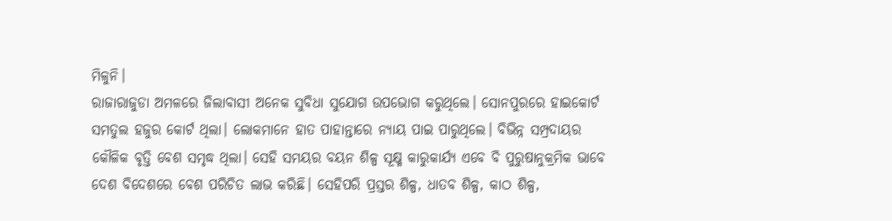ମିଳୁନି।
ରାଜାରାଜୁଡା ଅମଳରେ ଜିଲାବାସୀ ଅନେକ ସୁବିଧା ସୁଯୋଗ ଉପଭୋଗ କରୁଥିଲେ। ସୋନପୁରରେ ହାଇକୋର୍ଟ ସମତୁଲ ହଜୁର କୋର୍ଟ ଥିଲା। ଲୋକମାନେ ହାତ ପାହାନ୍ତାରେ ନ୍ୟାୟ ପାଇ ପାରୁଥିଲେ। ବିଭିନ୍ନ ସମ୍ପ୍ରଦାୟର କୌଳିକ ବୃତ୍ତି ବେଶ ସମୃଦ୍ଧ ଥିଲା। ସେହି ସମୟର ବୟନ ଶିଳ୍ପ ସୂକ୍ଷ୍ମ କାରୁକାର୍ଯ୍ୟ ଏବେ ବି ପୁରୁଷାନୁକ୍ରମିକ ଭାବେ ଦେଶ ବିଦେଶରେ ବେଶ ପରିଚିତ ଲାଭ କରିଛି। ସେହିପରି ପ୍ରସ୍ତର ଶିଳ୍ପ, ଧାତବ ଶିଳ୍ପ, କାଠ ଶିଳ୍ପ,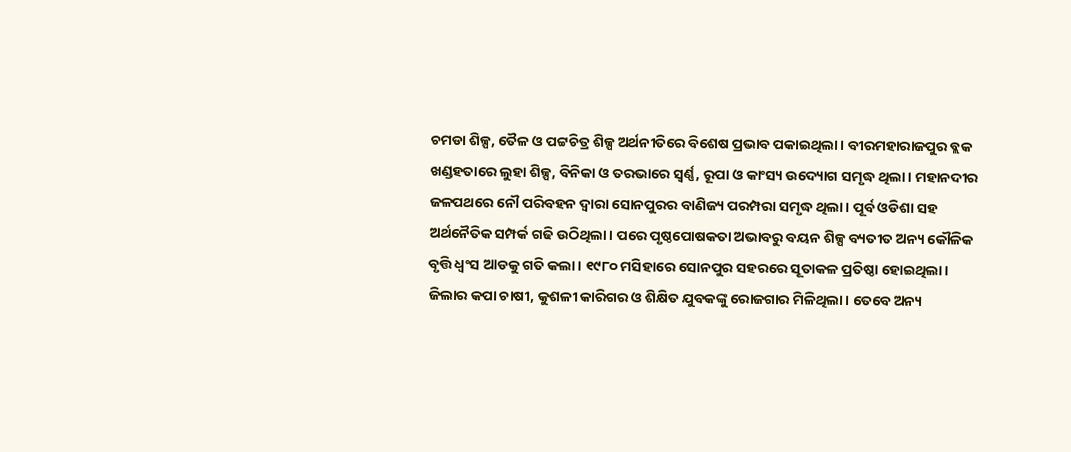ଚମଡା ଶିଳ୍ପ, ତୈଳ ଓ ପଟ୍ଟଚିତ୍ର ଶିଳ୍ପ ଅର୍ଥନୀତିରେ ବିଶେଷ ପ୍ରଭାବ ପକାଇଥିଲା। ବୀରମହାରାଜପୁର ବ୍ଲକ ଖଣ୍ଡହତାରେ ଲୁହା ଶିଳ୍ପ, ବିନିକା ଓ ତରଭାରେ ସ୍ବର୍ଣ୍ଣ, ରୂପା ଓ କାଂସ୍ୟ ଉଦ୍ୟୋଗ ସମୃଦ୍ଧ ଥିଲା। ମହାନଦୀର ଜଳପଥରେ ନୌ ପରିବହନ ଦ୍ୱାରା ସୋନପୁରର ବାଣିଜ୍ୟ ପରମ୍ପରା ସମୃଦ୍ଧ ଥିଲା। ପୂର୍ବ ଓଡିଶା ସହ ଅର୍ଥନୈତିକ ସମ୍ପର୍କ ଗଢି ଉଠିଥିଲା। ପରେ ପୃଷ୍ଠପୋଷକତା ଅଭାବରୁ ବୟନ ଶିଳ୍ପ ବ୍ୟତୀତ ଅନ୍ୟ କୌଳିକ ବୃତ୍ତି ଧ୍ୱଂସ ଆଡକୁ ଗତି କଲା। ୧୯୮୦ ମସିହାରେ ସୋନପୁର ସହରରେ ସୂତାକଳ ପ୍ରତିଷ୍ଠା ହୋଇଥିଲା। ଜିଲାର କପା ଚାଷୀ, କୁଶଳୀ କାରିଗର ଓ ଶିକ୍ଷିତ ଯୁବକଙ୍କୁ ରୋଜଗାର ମିଳିଥିଲା। ତେବେ ଅନ୍ୟ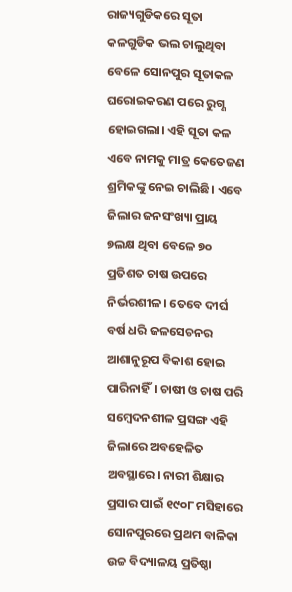ରାଜ୍ୟଗୁଡିକରେ ସୂତା କଳଗୁଡିକ ଭଲ ଚାଲୁଥିବା ବେଳେ ସୋନପୁର ସୂତାକଳ ଘରୋଇକରଣ ପରେ ରୁଗ୍ଣ ହୋଇଗଲା। ଏହି ସୂତା କଳ ଏବେ ନାମକୁ ମାତ୍ର କେତେଜଣ ଶ୍ରମିକଙ୍କୁ ନେଇ ଚାଲିଛି। ଏବେ ଜିଲାର ଜନସଂଖ୍ୟା ପ୍ରାୟ ୭ଲକ୍ଷ ଥିବା ବେଳେ ୭୦ ପ୍ରତିଶତ ଚାଷ ଉପରେ ନିର୍ଭରଶୀଳ। ତେବେ ଦୀର୍ଘ ବର୍ଷ ଧରି ଜଳସେଚନର ଆଶାନୁରୂପ ବିକାଶ ହୋଇ ପାରିନାହିଁ। ଚାଷୀ ଓ ଚାଷ ପରି ସମ୍ବେଦନଶୀଳ ପ୍ରସଙ୍ଗ ଏହି ଜିଲାରେ ଅବହେଳିତ ଅବସ୍ଥାରେ। ନାରୀ ଶିକ୍ଷାର ପ୍ରସାର ପାଇଁ ୧୯୦୮ ମସିହାରେ ସୋନପୁରରେ ପ୍ରଥମ ବାଳିକା ଉଚ୍ଚ ବିଦ୍ୟାଳୟ ପ୍ରତିଷ୍ଠା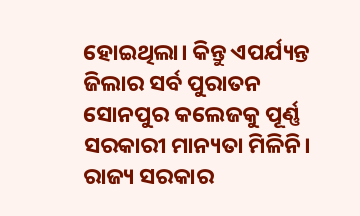ହୋଇଥିଲା। କିନ୍ତୁ ଏପର୍ଯ୍ୟନ୍ତ ଜିଲାର ସର୍ବ ପୁରାତନ ସୋନପୁର କଲେଜକୁ ପୂର୍ଣ୍ଣ ସରକାରୀ ମାନ୍ୟତା ମିଳିନି। ରାଜ୍ୟ ସରକାର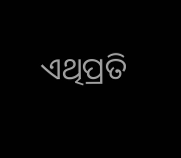ଏଥିପ୍ରତି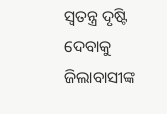ସ୍ବତନ୍ତ୍ର ଦୃଷ୍ଟି ଦେବାକୁ ଜିଲାବାସୀଙ୍କ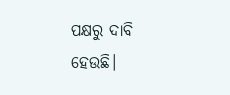ପକ୍ଷରୁ ଦାବି ହେଉଛି।